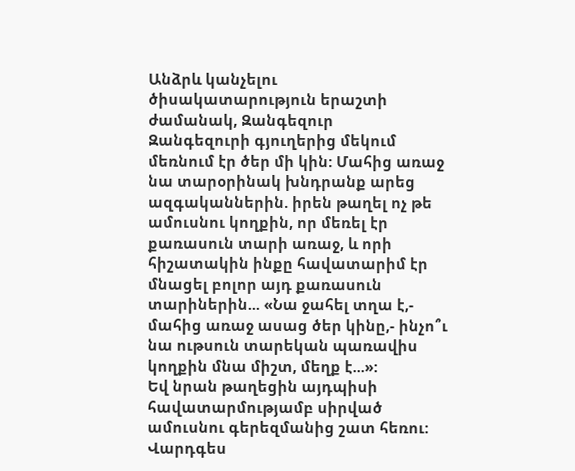Անձրև կանչելու ծիսակատարություն երաշտի ժամանակ, Զանգեզուր
Զանգեզուրի գյուղերից մեկում մեռնում էր ծեր մի կին: Մահից առաջ նա տարօրինակ խնդրանք արեց ազգականներին. իրեն թաղել ոչ թե ամուսնու կողքին, որ մեռել էր քառասուն տարի առաջ, և որի հիշատակին ինքը հավատարիմ էր մնացել բոլոր այդ քառասուն տարիներին... «Նա ջահել տղա է,- մահից առաջ ասաց ծեր կինը,- ինչո՞ւ նա ութսուն տարեկան պառավիս կողքին մնա միշտ, մեղք է...»:
Եվ նրան թաղեցին այդպիսի հավատարմությամբ սիրված ամուսնու գերեզմանից շատ հեռու:
Վարդգես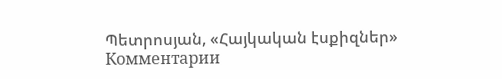Պետրոսյան, «Հայկական էսքիզներ»
Комментарии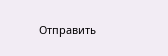Отправить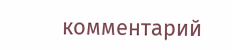комментарий